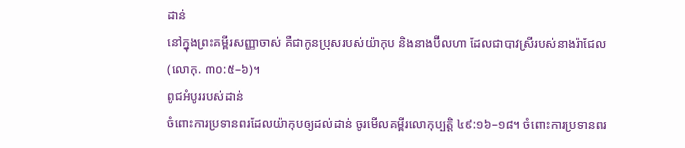ដាន់
នៅក្នុងព្រះគម្ពីរសញ្ញាចាស់ គឺជាកូនប្រុសរបស់យ៉ាកុប និងនាងប៊ីលហា ដែលជាបាវស្រីរបស់នាងរ៉ាជែល (លោកុ. ៣០:៥–៦)។
ពូជអំបូររបស់ដាន់
ចំពោះការប្រទានពរដែលយ៉ាកុបឲ្យដល់ដាន់ ចូរមើលគម្ពីរលោកុប្បត្តិ ៤៩:១៦–១៨។ ចំពោះការប្រទានពរ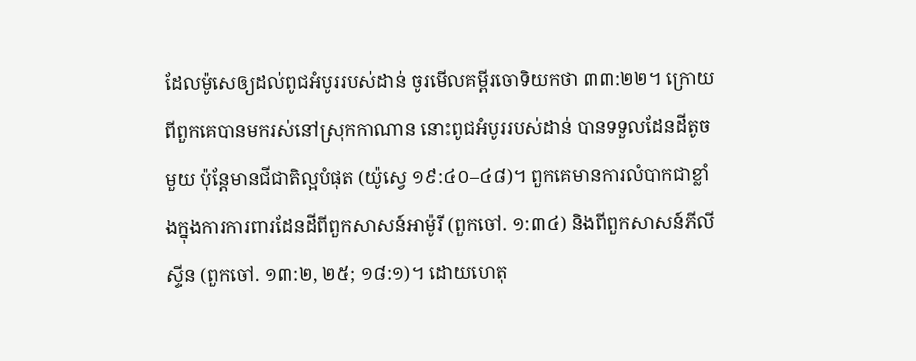ដែលម៉ូសេឲ្យដល់ពូជអំបូររបស់ដាន់ ចូរមើលគម្ពីរចោទិយកថា ៣៣:២២។ ក្រោយពីពួកគេបានមករស់នៅស្រុកកាណាន នោះពូជអំបូររបស់ដាន់ បានទទួលដែនដីតូចមួយ ប៉ុន្តែមានជីជាតិល្អបំផុត (យ៉ូស្វេ ១៩:៤០–៤៨)។ ពួកគេមានការលំបាកជាខ្លាំងក្នុងការការពារដែនដីពីពួកសាសន៍អាម៉ូរី (ពួកចៅ. ១:៣៤) និងពីពួកសាសន៍ភីលីស្ទីន (ពួកចៅ. ១៣:២, ២៥; ១៨:១)។ ដោយហេតុ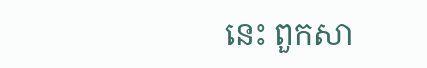នេះ ពួកសា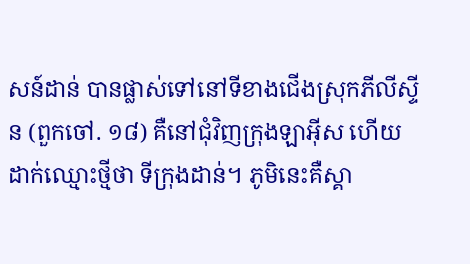សន៍ដាន់ បានផ្លាស់ទៅនៅទីខាងជើងស្រុកភីលីស្ទីន (ពួកចៅ. ១៨) គឺនៅជុំវិញក្រុងឡាអ៊ីស ហើយដាក់ឈ្មោះថ្មីថា ទីក្រុងដាន់។ ភូមិនេះគឺស្គា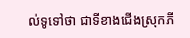ល់ទូទៅថា ជាទីខាងជើងស្រុកភី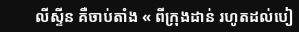លីស្ទីន គឺចាប់តាំង « ពីក្រុងដាន់ រហូតដល់បៀ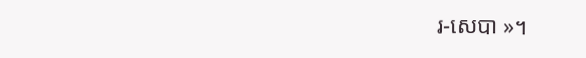រ-សេបា »។